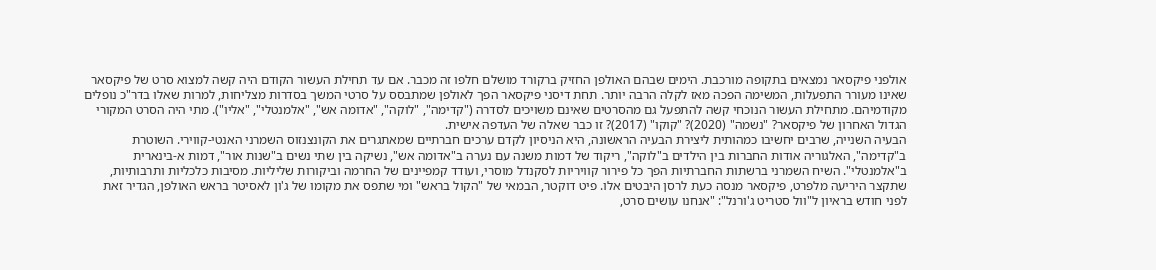אולפני פיקסאר נמצאים בתקופה מורכבת. הימים שבהם האולפן החזיק ברקורד מושלם חלפו זה מכבר. אם עד תחילת העשור הקודם היה קשה למצוא סרט של פיקסאר שאינו מעורר התפעלות, המשימה הפכה מאז לקלה הרבה יותר. תחת דיסני פיקסאר הפך לאולפן שמתבסס על סרטי המשך בסדרות מצליחות, למרות שאלו בדר"כ נופלים מקודמיהם. מתחילת העשור הנוכחי קשה להתפעל גם מהסרטים שאינם משויכים לסדרה ("קדימה", "לוקה", "אדומה אש", "אלמנטלי", "אליו"). מתי היה הסרט המקורי הגדול האחרון של פיקסאר? "נשמה" (2020)? "קוקו" (2017)? זו כבר שאלה של העדפה אישית.
הבעיה השנייה, שרבים יחשיבו כמהותית ליצירת הבעיה הראשונה, היא הניסיון לקדם ערכים חברתיים שמאתגרים את הקונצנזוס השמרני האנטי-קווירי. השוטרת ב"קדימה", האלגוריה אודות החברות בין הילדים ב"לוקה", ריקוד של דמות משנה עם נערה ב"אדומה אש", נשיקה בין שתי נשים ב"שנות אור", דמות א-בינארית ב"אלמנטלי". השיח השמרני ברשתות החברתיות הפך כל פירור קוויריות לסקנדל מוסרי, ועודד קמפיינים של החרמה וביקורות שליליות. מסיבות כלכליות ותרבותיות, שתקצר היריעה מלפרט, פיקסאר מנסה כעת לרסן היבטים אלו. פיט דוקטר, הבמאי של "הקול בראש" ומי שתפס את מקומו של ג'ון לאסיטר בראש האולפן, הגדיר זאת לפני חודש בראיון ל"וול סטריט ג'ורנל": "אנחנו עושים סרט,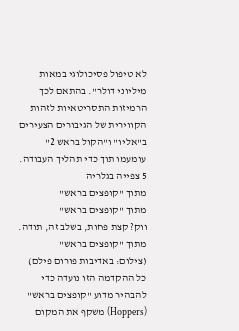לא טיפול פסיכולוגי במאות מיליוני דולר". בהתאם לכך הרמיזות התסריטאיות לזהות הקווירית של הגיבורים הצעירים ב"אליו" ו"הקול בראש 2" עומעמו תוך כדי תהליך העבודה.
5 צפייה בגלריה
מתוך "קופצים בראש"
מתוך "קופצים בראש"
ווק? קצת פחות, בשלב זה, תודה. מתוך "קופצים בראש"
(צילום: באדיבות פורום פילם)
כל ההקדמה הזו נועדה כדי להבהיר מדוע "קופצים בראש" (Hoppers) משקף את המקום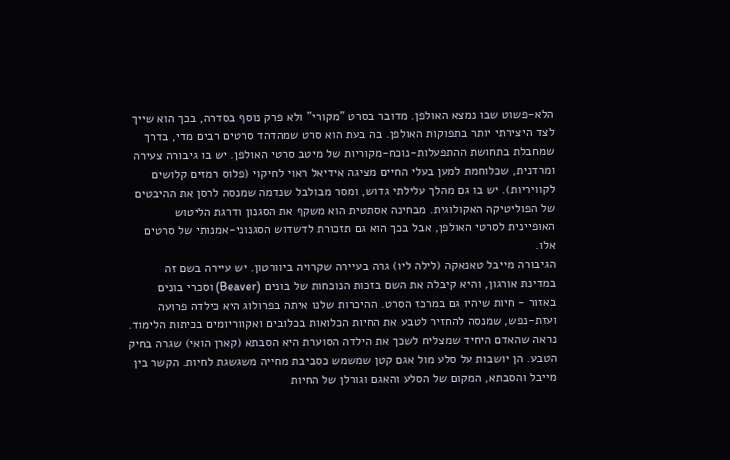הלא-פשוט שבו נמצא האולפן. מדובר בסרט "מקורי" ולא פרק נוסף בסדרה, בכך הוא שייך לצד היצירתי יותר בתפוקות האולפן. בה בעת הוא סרט שמהדהד סרטים רבים מדי, בדרך שמחבלת בתחושת ההתפעלות-נוכח-מקוריות של מיטב סרטי האולפן. יש בו גיבורה צעירה ומרדנית, שכלוחמת למען בעלי החיים מציגה אידיאל ראוי לחיקוי (פלוס רמזים קלושים לקוויריות). יש בו גם מהלך עלילתי גדוש, ומסר מבולבל שנדמה שמנסה לרסן את ההיבטים של הפוליטיקה האקולוגית. מבחינה אסתטית הוא משקף את הסגנון ודרגת הליטוש האופיינית לסרטי האולפן, אבל בכך הוא גם תזכורת לדשדוש הסגנוני-אמנותי של סרטים אלו.
הגיבורה מייבל טאנאקה (לילה ליו) גרה בעיירה שקרויה ביוורטון. יש עיירה בשם זה במדינת אורגון, והיא קיבלה את השם בזכות הנוכחות של בונים (Beaver) וסכרי בונים באזור - חיות שיהיו גם במרכז הסרט. ההיכרות שלנו איתה בפרולוג היא כילדה פרועה ועזת-נפש, שמנסה להחזיר לטבע את החיות הכלואות בכלובים ואקווריומים בכיתות הלימוד. נראה שהאדם היחיד שמצליח לשכך את הילדה הסוערת היא הסבתא (קארן הואי) שגרה בחיק הטבע. הן יושבות על סלע מול אגם קטן שמשמש כסביבת מחייה משגשגת לחיות. הקשר בין מייבל והסבתא, המקום של הסלע והאגם וגורלן של החיות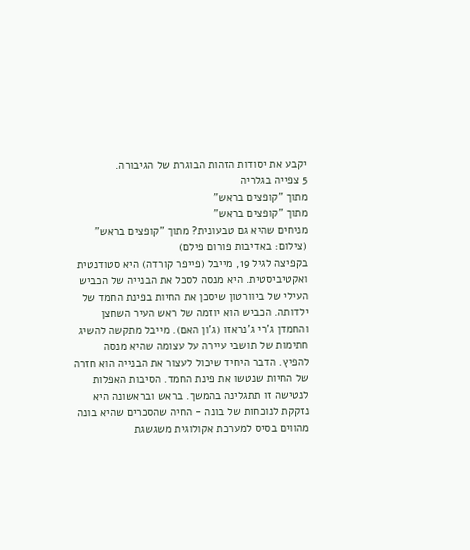יקבע את יסודות הזהות הבוגרת של הגיבורה.
5 צפייה בגלריה
מתוך "קופצים בראש"
מתוך "קופצים בראש"
מניחים שהיא גם טבעונית? מתוך "קופצים בראש"
(צילום: באדיבות פורום פילם)
בקפיצה לגיל 19, מייבל (פייפר קורדה) היא סטודנטית ואקטיביסטית. היא מנסה לסכל את הבנייה של הכביש העילי של ביוורטון שיסכן את החיות בפינת החמד של ילדותה. הכביש הוא יוזמה של ראש העיר השחצן והחמדן ג'רי ג'נראזו (ג'ון האם). מייבל מתקשה להשיג חתימות של תושבי עיירה על עצומה שהיא מנסה להפיץ. הדבר היחיד שיכול לעצור את הבנייה הוא חזרה של החיות שנטשו את פינת החמד. הסיבות האפלות לנטישה זו תתגלינה בהמשך. בראש ובראשונה היא נזקקת לנוכחות של בונה - החיה שהסכרים שהיא בונה מהווים בסיס למערכת אקולוגית משגשגת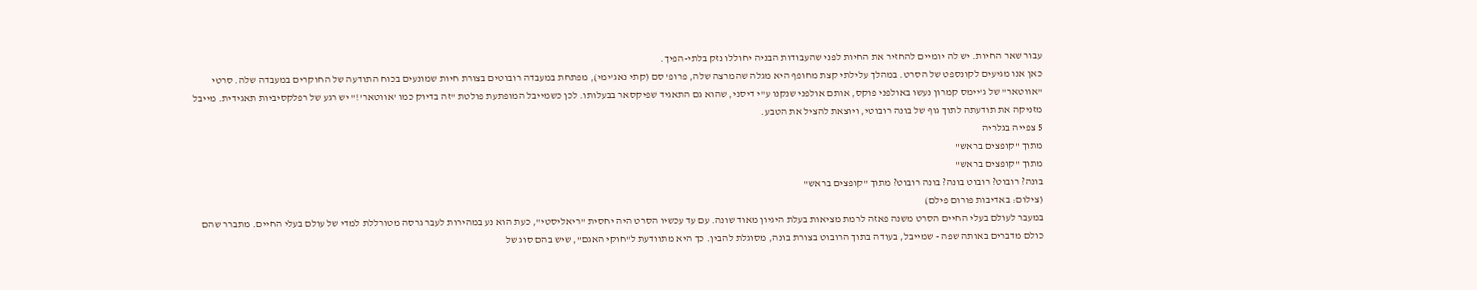עבור שאר החיות. יש לה יומיים להחזיר את החיות לפני שהעבודות הבניה יחוללו נזק בלתי-הפיך.
כאן אנו מגיעים לקונספט של הסרט. במהלך עלילתי קצת מחופף היא מגלה שהמרצה שלה, פרופ' סם (קתי נאג'ימי), מפתחת במעבדה רובוטים בצורת חיות שמונעים בכוח התודעה של החוקרים במעבדה שלה. סרטי "אווטאר" של ג'יימס קמרון נעשו באולפני פוקס, אותם אולפני שנקנו ע"י דיסני, שהוא גם התאגיד שפיקסאר בבעלותו. לכן כשמייבל המופתעת פולטת "זה בדיוק כמו 'אווטאר'!" יש רגע של רפלקסיביות תאגידית. מייבל מזניקה את תודעתה לתוך גוף של בונה רובוטי, ויוצאת להציל את הטבע.
5 צפייה בגלריה
מתוך "קופצים בראש"
מתוך "קופצים בראש"
בונה? רובוט? רובוט בונה? בונה רובוט? מתוך "קופצים בראש"
(צילום: באדיבות פורום פילם)
במעבר לעולם בעלי החיים הסרט משנה פאזה לרמת מציאות בעלת היגיון מאוד שונה. עם עד עכשיו הסרט היה יחסית "ריאליסטי", כעת הוא נע במהירות לעבר גרסה מטורללת למדי של עולם בעלי החיים. מתברר שהם כולם מדברים באותה שפה - שמייבל, בעודה בתוך הרובוט בצורת בונה, מסוגלת להבין. כך היא מתוודעת ל"חוקי האגם", שיש בהם סוג של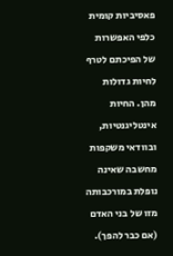פאסיביות קומית כלפי האפשרות של הפיכתם לטרף לחיות גדולות מהן. החיות אינטליגנטיות, ובוודאי משקפות מחשבה שאינה נופלת במורכבותה מזו של בני האדם (אם כבר להפך).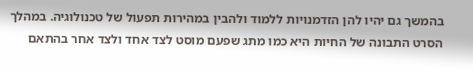בהמשך גם יהיו להן הזדמנויות ללמוד ולהבין במהירות תפעול של טכנולוגיה. במהלך הסרט התבונה של החיות היא כמו מתג שפעם מוסט לצד אחד ולצד אחר בהתאם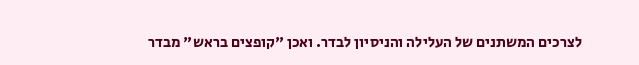לצרכים המשתנים של העלילה והניסיון לבדר. ואכן "קופצים בראש" מבדר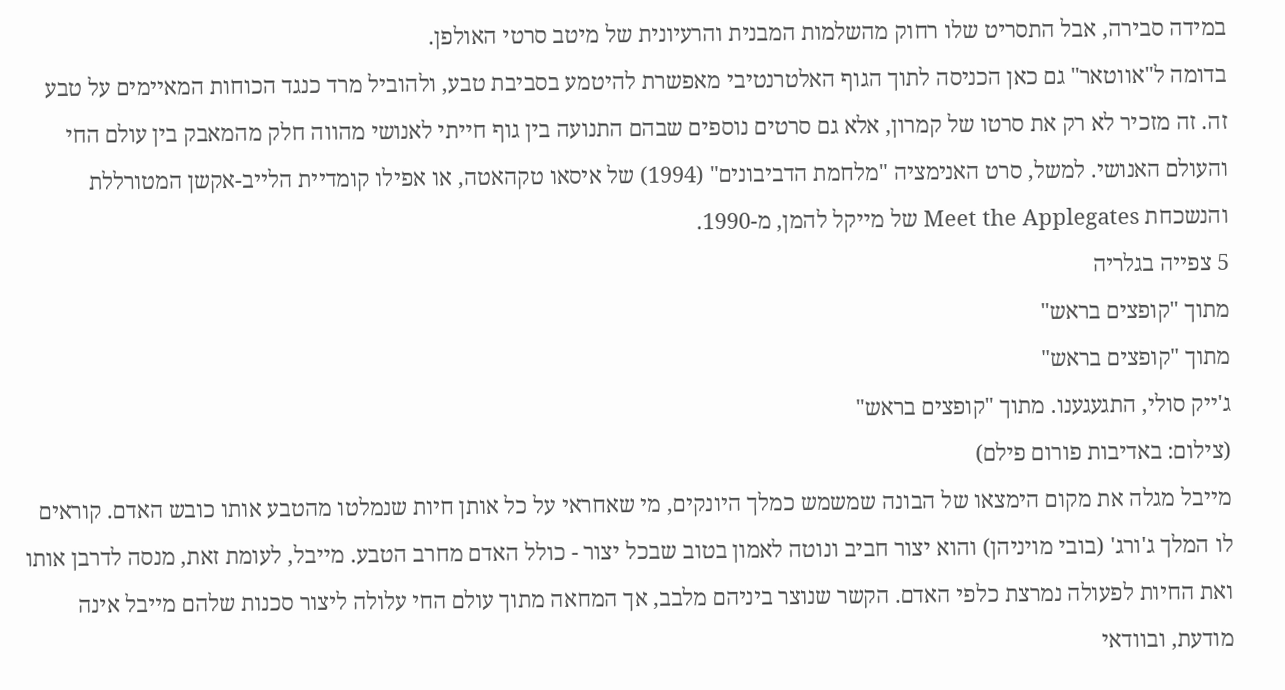במידה סבירה, אבל התסריט שלו רחוק מהשלמות המבנית והרעיונית של מיטב סרטי האולפן.
בדומה ל"אווטאר" גם כאן הכניסה לתוך הגוף האלטרנטיבי מאפשרת להיטמע בסביבת טבע, ולהוביל מרד כנגד הכוחות המאיימים על טבע זה. זה מזכיר לא רק את סרטו של קמרון, אלא גם סרטים נוספים שבהם התנועה בין גוף חייתי לאנושי מהווה חלק מהמאבק בין עולם החי והעולם האנושי. למשל, סרט האנימציה "מלחמת הדביבונים" (1994) של איסאו טקהאטה, או אפילו קומדיית הלייב-אקשן המטורללת והנשכחת Meet the Applegates של מייקל להמן, מ-1990.
5 צפייה בגלריה
מתוך "קופצים בראש"
מתוך "קופצים בראש"
ג'ייק סולי, התגעגענו. מתוך "קופצים בראש"
(צילום: באדיבות פורום פילם)
מייבל מגלה את מקום הימצאו של הבונה שמשמש כמלך היונקים, מי שאחראי על כל אותן חיות שנמלטו מהטבע אותו כובש האדם. קוראים לו המלך ג'ורג' (בובי מויניהן) והוא יצור חביב ונוטה לאמון בטוב שבכל יצור - כולל האדם מחרב הטבע. מייבל, לעומת זאת, מנסה לדרבן אותו ואת החיות לפעולה נמרצת כלפי האדם. הקשר שנוצר ביניהם מלבב, אך המחאה מתוך עולם החי עלולה ליצור סכנות שלהם מייבל אינה מודעת, ובוודאי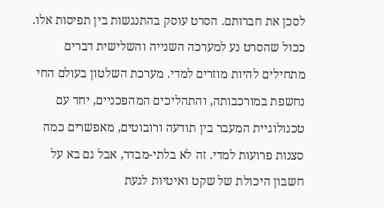לסכן את חברותם. הסרט עוסק בהתנגשות בין תפיסות אלו.
ככול שהסרט נע למערכה השנייה והשלישית דברים מתחילים להיות מוזרים למדי. מערכת השלטון בעולם החי נחשפת במורכבותה, והתהליכים המהפכניים, יחד עם טכנולוגיית המעבר בין תודעה ורובוטים, מאפשרים כמה סצנות פרועות למדי. זה לא בלתי-מבדר, אבל גם בא על חשבון היכולת של שקט ואיטיות לגעת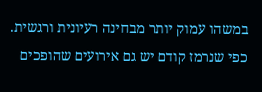במשהו עמוק יותר מבחינה רעיונית ורגשית. כפי שנרמז קודם יש גם אירועים שהופכים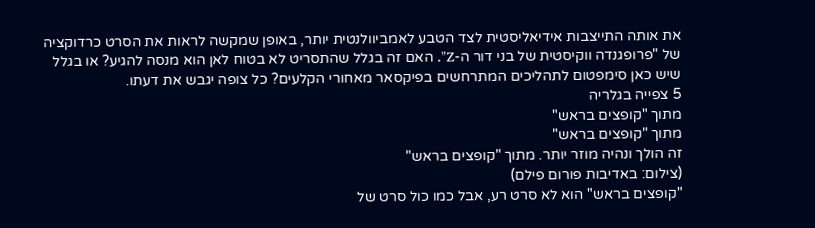את אותה התייצבות אידיאליסטית לצד הטבע לאמביוולנטית יותר, באופן שמקשה לראות את הסרט כרדוקציה של "פרופגנדה ווקיסטית של בני דור ה-Z". האם זה בגלל שהתסריט לא בטוח לאן הוא מנסה להגיע? או בגלל שיש כאן סימפטום לתהליכים המתרחשים בפיקסאר מאחורי הקלעים? כל צופה יגבש את דעתו.
5 צפייה בגלריה
מתוך "קופצים בראש"
מתוך "קופצים בראש"
זה הולך ונהיה מוזר יותר. מתוך "קופצים בראש"
(צילום: באדיבות פורום פילם)
"קופצים בראש" הוא לא סרט רע, אבל כמו כול סרט של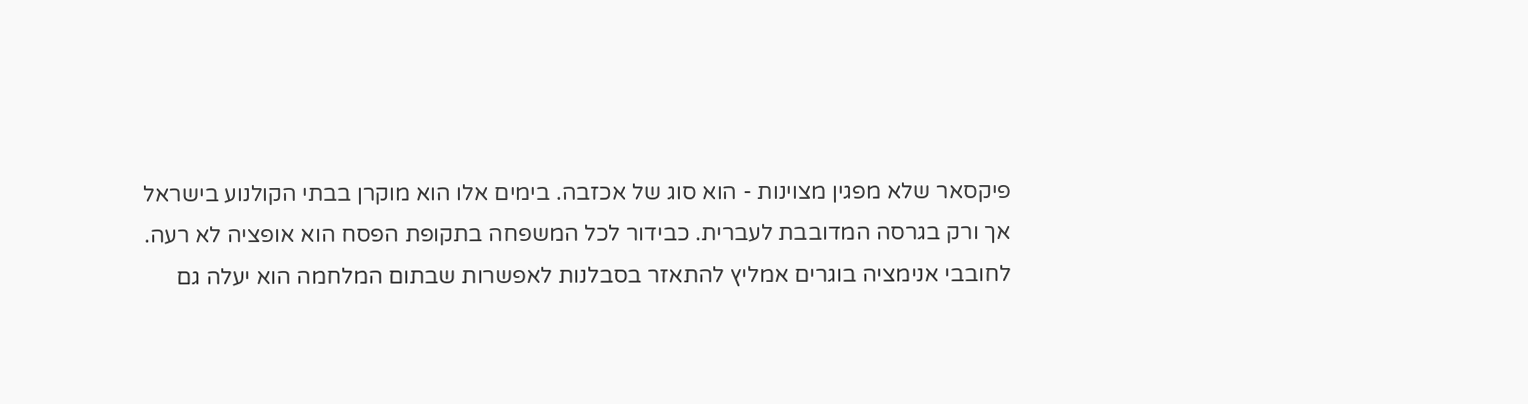פיקסאר שלא מפגין מצוינות - הוא סוג של אכזבה. בימים אלו הוא מוקרן בבתי הקולנוע בישראל אך ורק בגרסה המדובבת לעברית. כבידור לכל המשפחה בתקופת הפסח הוא אופציה לא רעה. לחובבי אנימציה בוגרים אמליץ להתאזר בסבלנות לאפשרות שבתום המלחמה הוא יעלה גם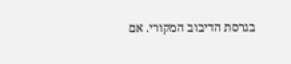בגרסת הדיבוב המקורי. אם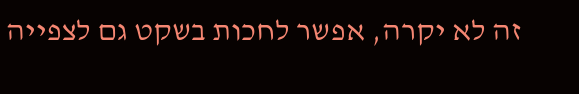זה לא יקרה, אפשר לחכות בשקט גם לצפייה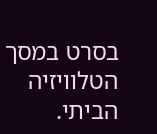בסרט במסך הטלוויזיה הביתי.